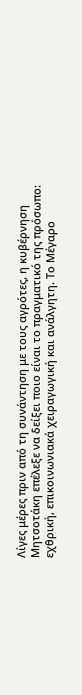Λίγες μέρες πριν από τη συνάντηση με τους αγρότες, η κυβέρνηση Μητσοτάκη επέλεξε να δείξει ποιο είναι το πραγματικό της πρόσωπο: εχθρική, επικοινωνιακά χειραγωγική και ανάλγητη. Το Μέγαρο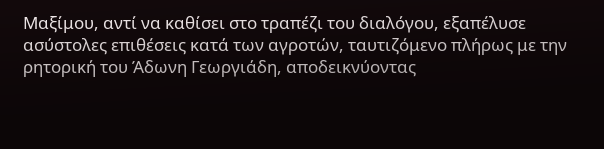Μαξίμου, αντί να καθίσει στο τραπέζι του διαλόγου, εξαπέλυσε ασύστολες επιθέσεις κατά των αγροτών, ταυτιζόμενο πλήρως με την ρητορική του Άδωνη Γεωργιάδη, αποδεικνύοντας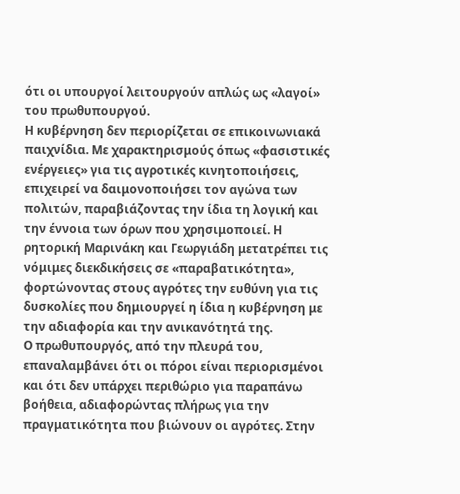ότι οι υπουργοί λειτουργούν απλώς ως «λαγοί» του πρωθυπουργού.
Η κυβέρνηση δεν περιορίζεται σε επικοινωνιακά παιχνίδια. Με χαρακτηρισμούς όπως «φασιστικές ενέργειες» για τις αγροτικές κινητοποιήσεις, επιχειρεί να δαιμονοποιήσει τον αγώνα των πολιτών, παραβιάζοντας την ίδια τη λογική και την έννοια των όρων που χρησιμοποιεί. Η ρητορική Μαρινάκη και Γεωργιάδη μετατρέπει τις νόμιμες διεκδικήσεις σε «παραβατικότητα», φορτώνοντας στους αγρότες την ευθύνη για τις δυσκολίες που δημιουργεί η ίδια η κυβέρνηση με την αδιαφορία και την ανικανότητά της.
Ο πρωθυπουργός, από την πλευρά του, επαναλαμβάνει ότι οι πόροι είναι περιορισμένοι και ότι δεν υπάρχει περιθώριο για παραπάνω βοήθεια, αδιαφορώντας πλήρως για την πραγματικότητα που βιώνουν οι αγρότες. Στην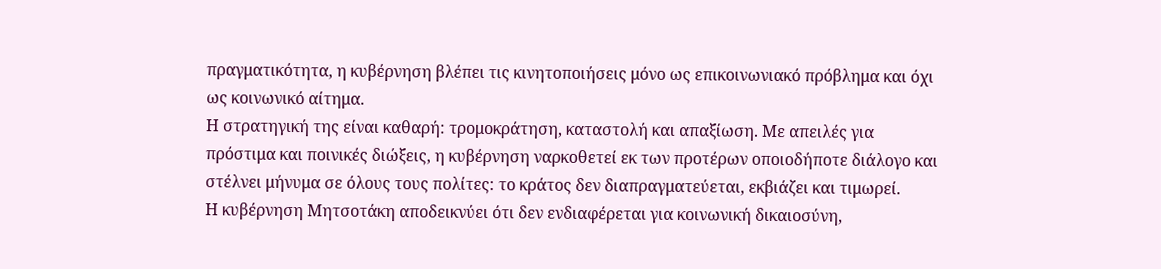πραγματικότητα, η κυβέρνηση βλέπει τις κινητοποιήσεις μόνο ως επικοινωνιακό πρόβλημα και όχι ως κοινωνικό αίτημα.
Η στρατηγική της είναι καθαρή: τρομοκράτηση, καταστολή και απαξίωση. Με απειλές για πρόστιμα και ποινικές διώξεις, η κυβέρνηση ναρκοθετεί εκ των προτέρων οποιοδήποτε διάλογο και στέλνει μήνυμα σε όλους τους πολίτες: το κράτος δεν διαπραγματεύεται, εκβιάζει και τιμωρεί.
Η κυβέρνηση Μητσοτάκη αποδεικνύει ότι δεν ενδιαφέρεται για κοινωνική δικαιοσύνη,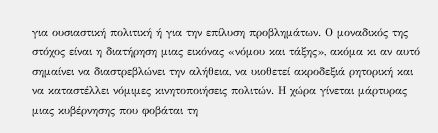για ουσιαστική πολιτική ή για την επίλυση προβλημάτων. Ο μοναδικός της στόχος είναι η διατήρηση μιας εικόνας «νόμου και τάξης», ακόμα κι αν αυτό σημαίνει να διαστρεβλώνει την αλήθεια, να υιοθετεί ακροδεξιά ρητορική και να καταστέλλει νόμιμες κινητοποιήσεις πολιτών. Η χώρα γίνεται μάρτυρας μιας κυβέρνησης που φοβάται τη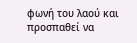φωνή του λαού και προσπαθεί να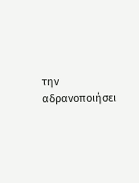την αδρανοποιήσει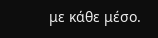με κάθε μέσο.